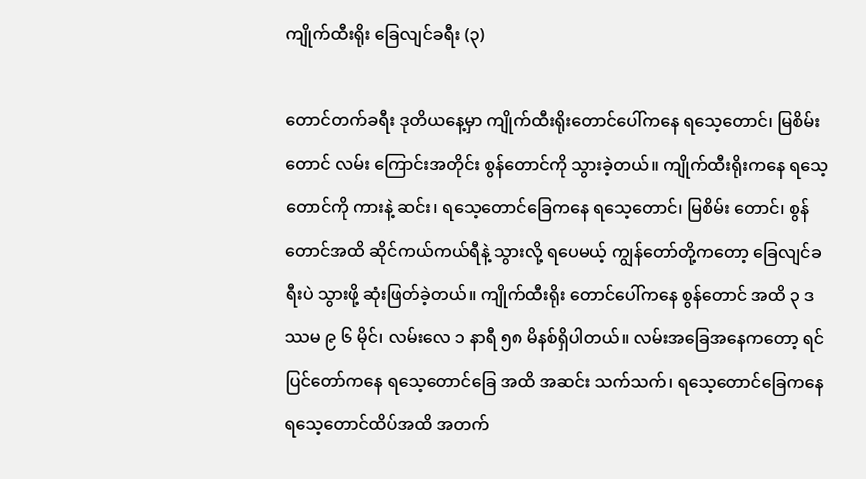ကျိုက်ထီးရိုး ခြေလျင်ခရီး (၃)

တောင်တက်ခရီး ဒုတိယနေ့မှာ ကျိုက်ထီးရိုးတောင်ပေါ်ကနေ ရသေ့တောင်၊ မြစိမ်းတောင် လမ်း ကြောင်းအတိုင်း စွန်တောင်ကို သွားခဲ့တယ်။ ကျိုက်ထီးရိုးကနေ ရသေ့တောင်ကို ကားနဲ့ ဆင်း၊ ရသေ့တောင်ခြေကနေ ရသေ့တောင်၊ မြစိမ်း တောင်၊ စွန်တောင်အထိ ဆိုင်ကယ်ကယ်ရီနဲ့ သွားလို့ ရပေမယ့် ကျွန်တော်တို့ကတော့ ခြေလျင်ခရီးပဲ သွားဖို့ ဆုံးဖြတ်ခဲ့တယ်။ ကျိုက်ထီးရိုး တောင်ပေါ်ကနေ စွန်တောင် အထိ ၃ ဒဿမ ၉ ၆ မိုင်၊ လမ်းလေ ၁ နာရီ ၅၈ မိနစ်ရှိပါတယ်။ လမ်းအခြေအနေကတော့ ရင်ပြင်တော်ကနေ ရသေ့တောင်ခြေ အထိ အဆင်း သက်သက်၊ ရသေ့တောင်ခြေကနေ ရသေ့တောင်ထိပ်အထိ အတက်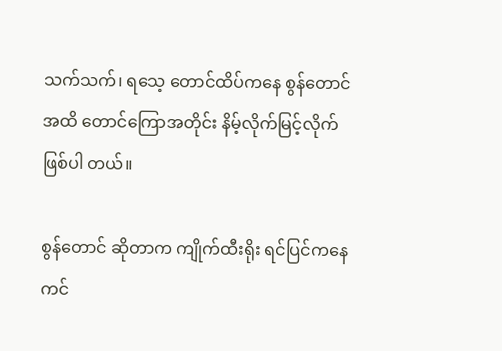သက်သက်၊ ရသေ့ တောင်ထိပ်ကနေ စွန်တောင်အထိ တောင်ကြောအတိုင်း နိမ့်လိုက်မြင့်လိုက် ဖြစ်ပါ တယ်။

စွန်တောင် ဆိုတာက ကျိုက်ထီးရိုး ရင်ပြင်ကနေ ကင်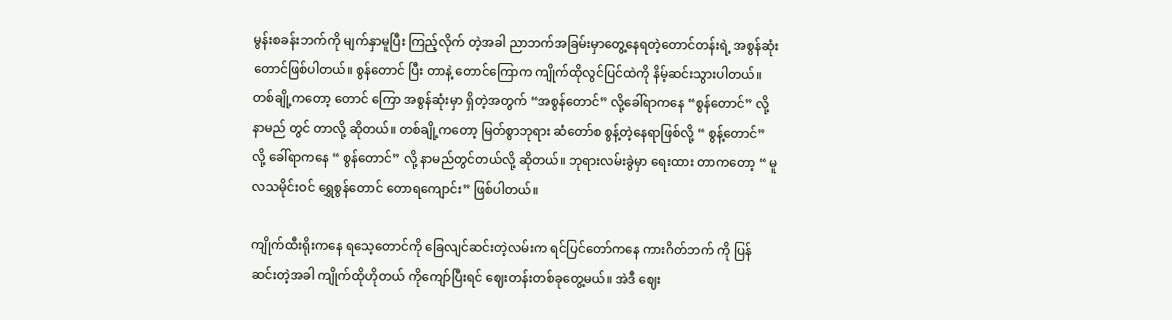မွန်းစခန်းဘက်ကို မျက်နှာမူပြီး ကြည့်လိုက် တဲ့အခါ ညာဘက်အခြမ်းမှာတွေ့နေရတဲ့တောင်တန်းရဲ့ အစွန်ဆုံးတောင်ဖြစ်ပါတယ်။ စွန်တောင် ပြီး တာနဲ့ တောင်ကြောက ကျိုက်ထိုလွင်ပြင်ထဲကို နိမ့်ဆင်းသွားပါတယ်။ တစ်ချို့ကတော့ တောင် ကြော အစွန်ဆုံးမှာ ရှိတဲ့အတွက် “အစွန်တောင်” လို့ခေါ်ရာကနေ “စွန်တောင်” လို့နာမည် တွင် တာလို့ ဆိုတယ်။ တစ်ချို့ကတော့ မြတ်စွာဘုရား ဆံတော်စ စွန့်တဲ့နေရာဖြစ်လို့ “ စွန့်တောင်” လို့ ခေါ်ရာကနေ “ စွန်တောင်” လို့ နာမည်တွင်တယ်လို့ ဆိုတယ်။ ဘုရားလမ်းခွဲမှာ ရေးထား တာကတော့ “ မူလသမိုင်းဝင် ရွှေစွန်တောင် တောရကျောင်း” ဖြစ်ပါတယ်။

ကျိုက်ထီးရိုးကနေ ရသေ့တောင်ကို ခြေလျင်ဆင်းတဲ့လမ်းက ရင်ပြင်တော်ကနေ ကားဂိတ်ဘက် ကို ပြန်ဆင်းတဲ့အခါ ကျိုက်ထိုဟိုတယ် ကိုကျော်ပြီးရင် ဈေးတန်းတစ်ခုတွေ့မယ်။ အဲဒီ ဈေး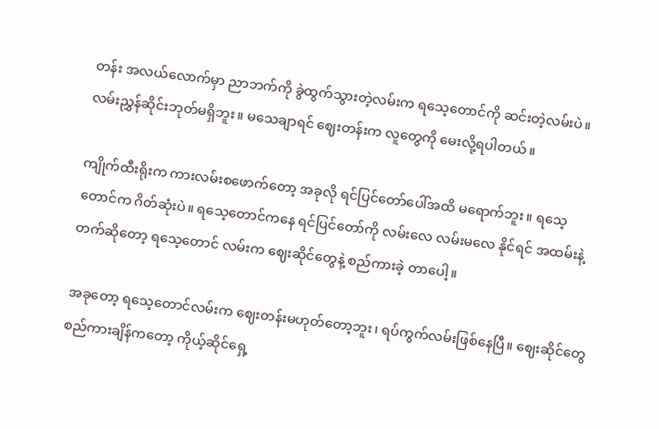တန်း အလယ်လောက်မှာ ညာဘက်ကို ခွဲထွက်သွားတဲ့လမ်းက ရသေ့တောင်ကို ဆင်းတဲ့လမ်းပဲ။ လမ်းညွှန်ဆိုင်းဘုတ်မရှိဘူး။ မသေချာရင် ဈေးတန်းက လူတွေကို မေးလို့ရပါတယ်။

ကျိုက်ထီးရိုးက ကားလမ်းစဖောက်တော့ အခုလို ရင်ပြင်တော်ပေါ်အထိ မရောက်ဘူး။ ရသေ့ တောင်က ဂိတ်ဆုံးပဲ။ ရသေ့တောင်ကနေ ရင်ပြင်တော်ကို လမ်းလေ လမ်းမလေ နိုင်ရင် အထမ်းနဲ့ တက်ဆိုတော့ ရသေ့တောင် လမ်းက ဈေးဆိုင်တွေနဲ့ စည်ကားခဲ့ တာပေါ့။

အခုတော့ ရသေ့တောင်လမ်းက ဈေးတန်းမဟုတ်တော့ဘူး၊ ရပ်ကွက်လမ်းဖြစ်နေပြီ။ ဈေးဆိုင်တွေ စည်ကားချိန်ကတော့ ကိုယ့်ဆိုင်ရှေ့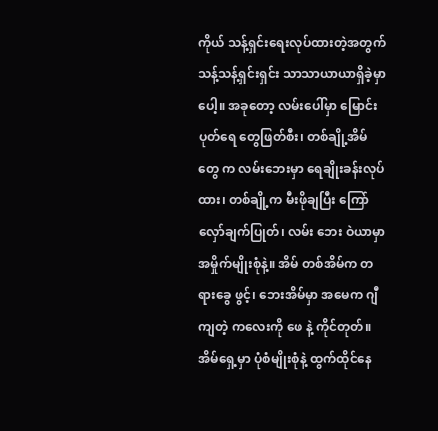ကိုယ် သန့်ရှင်းရေးလုပ်ထားတဲ့အတွက် သန့်သန့်ရှင်းရှင်း သာသာယာယာရှိခဲ့မှာပေါ့။ အခုတော့ လမ်းပေါ်မှာ မြောင်းပုတ်ရေ တွေဖြတ်စီး၊ တစ်ချို့အိမ်တွေ က လမ်းဘေးမှာ ရေချိုးခန်းလုပ်ထား၊ တစ်ချို့က မီးဖိုချပြီး ကြော်လှော်ချက်ပြုတ်၊ လမ်း ဘေး ဝဲယာမှာ အမှိုက်မျိုးစုံနဲ့။ အိမ် တစ်အိမ်က တရားခွေ ဖွင့်၊ ဘေးအိမ်မှာ အမေက ဂျီကျတဲ့ ကလေးကို ဖေ နဲ့ ကိုင်တုတ်။ အိမ်ရှေ့မှာ ပုံစံမျိုးစုံနဲ့ ထွက်ထိုင်နေ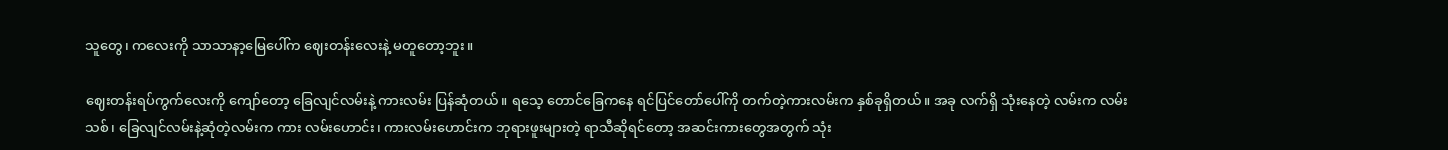သူတွေ၊ ကလေးကို သာသာနာ့မြေပေါ်က ဈေးတန်းလေးနဲ့ မတူတော့ဘူး။

ဈေးတန်းရပ်ကွက်လေးကို ကျော်တော့ ခြေလျင်လမ်းနဲ့ ကားလမ်း ပြန်ဆုံတယ်။ ရသေ့ တောင်ခြေကနေ ရင်ပြင်တော်ပေါ်ကို တက်တဲ့ကားလမ်းက နှစ်ခုရှိတယ်။ အခု လက်ရှိ သုံးနေတဲ့ လမ်းက လမ်းသစ်၊ ခြေလျင်လမ်းနဲ့ဆုံတဲ့လမ်းက ကား လမ်းဟောင်း၊ ကားလမ်းဟောင်းက ဘုရားဖူးများတဲ့ ရာသီဆိုရင်တော့ အဆင်းကားတွေအတွက် သုံး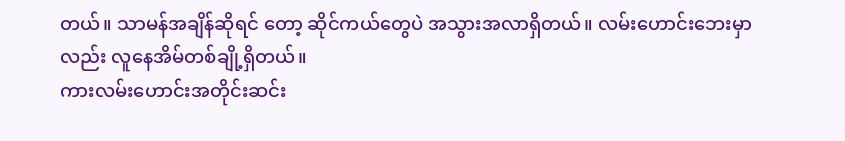တယ်။ သာမန်အချိန်ဆိုရင် တော့ ဆိုင်ကယ်တွေပဲ အသွားအလာရှိတယ်။ လမ်းဟောင်းဘေးမှာလည်း လူနေအိမ်တစ်ချို့ရှိတယ်။
ကားလမ်းဟောင်းအတိုင်းဆင်း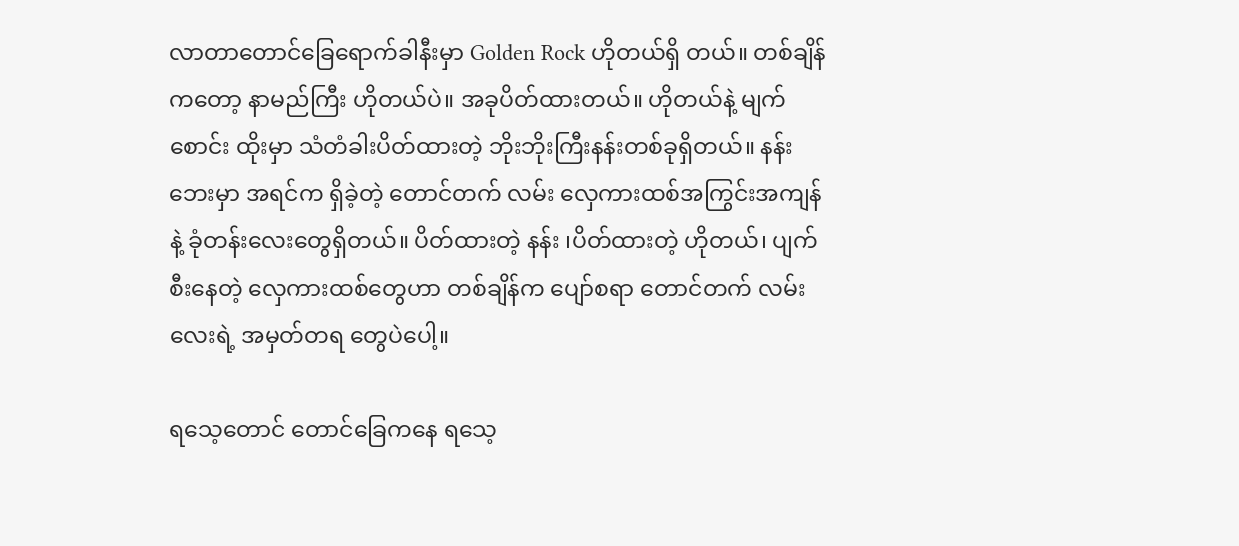လာတာတောင်ခြေရောက်ခါနီးမှာ Golden Rock ဟိုတယ်ရှိ တယ်။ တစ်ချိန်ကတော့ နာမည်ကြီး ဟိုတယ်ပဲ။ အခုပိတ်ထားတယ်။ ဟိုတယ်နဲ့ မျက်စောင်း ထိုးမှာ သံတံခါးပိတ်ထားတဲ့ ဘိုးဘိုးကြီးနန်းတစ်ခုရှိတယ်။ နန်းဘေးမှာ အရင်က ရှိခဲ့တဲ့ တောင်တက် လမ်း လှေကားထစ်အကြွင်းအကျန်နဲ့ ခုံတန်းလေးတွေရှိတယ်။ ပိတ်ထားတဲ့ နန်း ၊ပိတ်ထားတဲ့ ဟိုတယ်၊ ပျက်စီးနေတဲ့ လှေကားထစ်တွေဟာ တစ်ချိန်က ပျော်စရာ တောင်တက် လမ်းလေးရဲ့ အမှတ်တရ တွေပဲပေါ့။

ရသေ့တောင် တောင်ခြေကနေ ရသေ့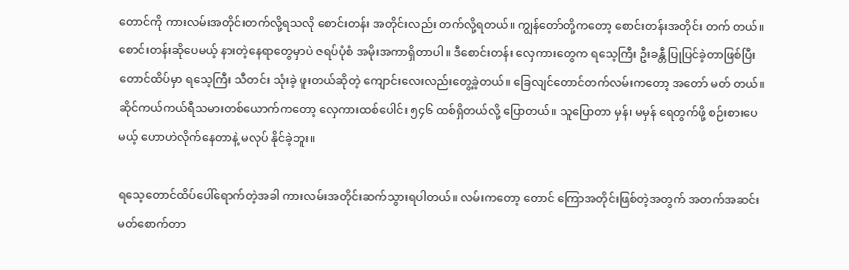တောင်ကို ကားလမ်းအတိုင်းတက်လို့ရသလို စောင်းတန်း အတိုင်းလည်း တက်လို့ရတယ်။ ကျွန်တော်တို့ကတော့ စောင်းတန်းအတိုင်း တက် တယ်။ စောင်းတန်းဆိုပေမယ့် နားတဲ့နေရာတွေမှာပဲ ဇရပ်ပုံစံ အမိုးအကာရှိတာပါ။ ဒီစောင်းတန်း လှေကားတွေက ရသေ့ကြီး ဦးခန္တီ ပြုပြင်ခဲ့တာဖြစ်ပြီး တောင်ထိပ်မှာ ရသေ့ကြီး သီတင်း သုံးခဲ့ ဖူးတယ်ဆိုတဲ့ ကျောင်းလေးလည်းတွေ့ခဲ့တယ်။ ခြေလျင်တောင်တက်လမ်းကတော့ အတော် မတ် တယ်။ ဆိုင်ကယ်ကယ်ရီသမားတစ်ယောက်ကတော့ လှေကားထစ်ပေါင်း ၅၄၆ ထစ်ရှိတယ်လို့ ပြောတယ်။ သူပြောတာ မှန်၊ မမှန် ရေတွက်ဖို့ စဉ်းစားပေမယ့် ဟောဟဲလိုက်နေတာနဲ့ မလုပ် နိုင်ခဲ့ဘူး။

ရသေ့တောင်ထိပ်ပေါ်ရောက်တဲ့အခါ ကားလမ်းအတိုင်းဆက်သွားရပါတယ်။ လမ်းကတော့ တောင် ကြောအတိုင်းဖြစ်တဲ့အတွက် အတက်အဆင်းမတ်စောက်တာ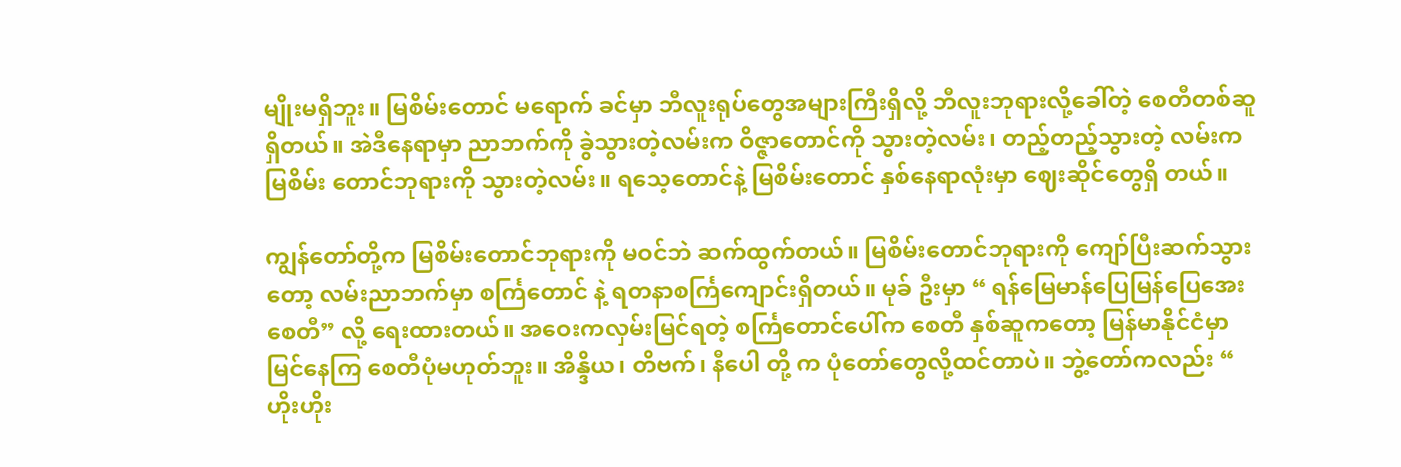မျိုးမရှိဘူး။ မြစိမ်းတောင် မရောက် ခင်မှာ ဘီလူးရုပ်တွေအများကြီးရှိလို့ ဘီလူးဘုရားလို့ခေါ်တဲ့ စေတီတစ်ဆူရှိတယ်။ အဲဒီနေရာမှာ ညာဘက်ကို ခွဲသွားတဲ့လမ်းက ဝိဇ္ဇာတောင်ကို သွားတဲ့လမ်း၊ တည့်တည့်သွားတဲ့ လမ်းက မြစိမ်း တောင်ဘုရားကို သွားတဲ့လမ်း။ ရသေ့တောင်နဲ့ မြစိမ်းတောင် နှစ်နေရာလုံးမှာ ဈေးဆိုင်တွေရှိ တယ်။

ကျွန်တော်တို့က မြစိမ်းတောင်ဘုရားကို မဝင်ဘဲ ဆက်ထွက်တယ်။ မြစိမ်းတောင်ဘုရားကို ကျော်ပြီးဆက်သွားတော့ လမ်းညာဘက်မှာ စင်္ကြတောင် နဲ့ ရတနာစင်္ကြကျောင်းရှိတယ်။ မုခ် ဦးမှာ “ ရန်မြေမာန်ပြေမြန်ပြေအေးစေတီ” လို့ ရေးထားတယ်။ အဝေးကလှမ်းမြင်ရတဲ့ စင်္ကြတောင်ပေါ်က စေတီ နှစ်ဆူကတော့ မြန်မာနိုင်ငံမှာ မြင်နေကြ စေတီပုံမဟုတ်ဘူး။ အိန္ဒိယ၊ တိဗက်၊ နီပေါ တို့ က ပုံတော်တွေလို့ထင်တာပဲ။ ဘွဲ့တော်ကလည်း “ ဟိုးဟိုး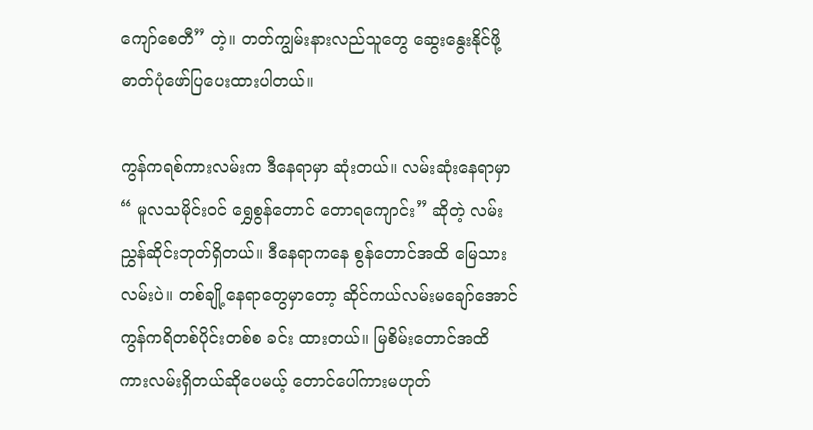ကျော်စေတီ” တဲ့။ တတ်ကျွမ်းနားလည်သူတွေ ဆွေးနွေးနိုင်ဖို့ဓာတ်ပုံဖော်ပြပေးထားပါတယ်။

ကွန်ကရစ်ကားလမ်းက ဒီနေရာမှာ ဆုံးတယ်။ လမ်းဆုံးနေရာမှာ “ မူလသမိုင်းဝင် ရွှေစွန်တောင် တောရကျောင်း” ဆိုတဲ့ လမ်းညွှန်ဆိုင်းဘုတ်ရှိတယ်။ ဒီနေရာကနေ စွန်တောင်အထိ မြေသား လမ်းပဲ။ တစ်ချို့နေရာတွေမှာတော့ ဆိုင်ကယ်လမ်းမချော်အောင် ကွန်ကရိတစ်ပိုင်းတစ်စ ခင်း ထားတယ်။ မြစိမ်းတောင်အထိ ကားလမ်းရှိတယ်ဆိုပေမယ့် တောင်ပေါ်ကားမဟုတ်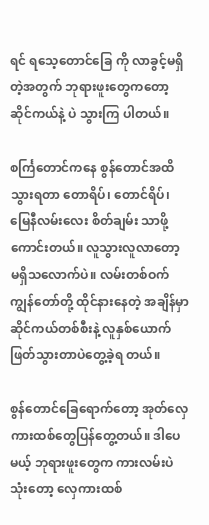ရင် ရသေ့တောင်ခြေ ကို လာခွင့်မရှိတဲ့အတွက် ဘုရားဖူးတွေကတော့ ဆိုင်ကယ်နဲ့ ပဲ သွားကြ ပါတယ်။

စင်္ကြတောင်ကနေ စွန်တောင်အထိ သွားရတာ တောရိပ်၊ တောင်ရိပ်၊ မြေနီလမ်းလေး စိတ်ချမ်း သာဖို့ကောင်းတယ်။ လူသွားလူလာတော့ မရှိသလောက်ပဲ။ လမ်းတစ်ဝက် ကျွန်တော်တို့ ထိုင်နားနေတဲ့ အချိန်မှာ ဆိုင်ကယ်တစ်စီးနဲ့ လူနှစ်ယောက် ဖြတ်သွားတာပဲတွေ့ခဲ့ရ တယ်။

စွန်တောင်ခြေရောက်တော့ အုတ်လှေကားထစ်တွေပြန်တွေ့တယ်။ ဒါပေမယ့် ဘုရားဖူးတွေက ကားလမ်းပဲ သုံးတော့ လှေကားထစ်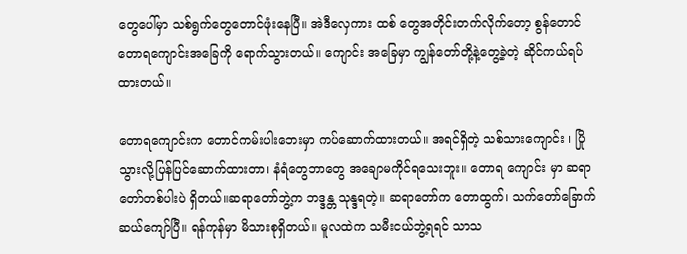တွေပေါ်မှာ သစ်ရွက်တွေတောင်ဖုံးနေပြီ။ အဲဒီလှေကား ထစ် တွေအတိုင်းတက်လိုက်တော့ စွန်တောင်တောရကျောင်းအခြေကို ရောက်သွားတယ်။ ကျောင်း အခြေမှာ ကျွန်တော်တို့နဲ့တွေ့ခဲ့တဲ့ ဆိုင်ကယ်ရပ်ထားတယ်။

တောရကျောင်းက တောင်ကမ်းပါးဘေးမှာ ကပ်ဆောက်ထားတယ်။ အရင်ရှိတဲ့ သစ်သားကျောင်း ၊ ပြိုသွားလို့ပြန်ပြင်ဆောက်ထားတာ၊ နံရံတွေဘာတွေ အချောမကိုင်ရသေးဘူး။ တောရ ကျောင်း မှာ ဆရာတော်တစ်ပါးပဲ ရှိတယ်။ဆရာတော်ဘွဲ့က ဘဒ္ဒန္တ သုန္ဒရတဲ့။ ဆရာတော်က တောထွက်၊ သက်တော်ခြောက် ဆယ်ကျော်ပြီ။ ရန်ကုန်မှာ မိသားစုရှိတယ်။ မူလထဲက သမီးငယ်ဘွဲ့ရရင် သာသ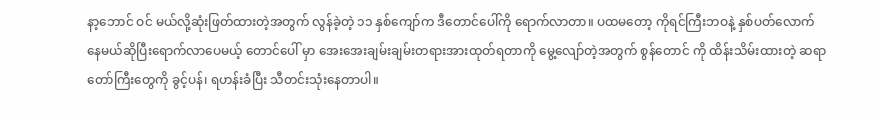နာ့ဘောင် ဝင် မယ်လို့ဆုံးဖြတ်ထားတဲ့အတွက် လွန်ခဲ့တဲ့ ၁၁ နှစ်ကျော်က ဒီတောင်ပေါ်ကို ရောက်လာတာ။ ပထမတော့ ကိုရင်ကြီးဘဝနဲ့ နှစ်ပတ်လောက်နေမယ်ဆိုပြီးရောက်လာပေမယ့် တောင်ပေါ် မှာ အေးအေးချမ်းချမ်းတရားအားထုတ်ရတာကို မွေ့လျော်တဲ့အတွက် စွန်တောင် ကို ထိန်းသိမ်းထားတဲ့ ဆရာတော်ကြီးတွေကို ခွင့်ပန်၊ ရဟန်းခံပြီး သီတင်းသုံးနေတာပါ။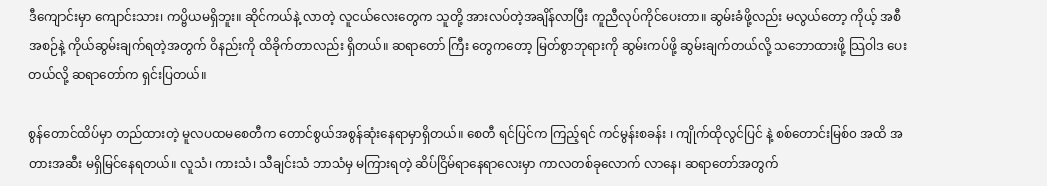ဒီကျောင်းမှာ ကျောင်းသား၊ ကပ္ဗိယမရှိဘူး။ ဆိုင်ကယ်နဲ့ လာတဲ့ လူငယ်လေးတွေက သူတို့ အားလပ်တဲ့အချိန်လာပြီး ကူညီလုပ်ကိုင်ပေးတာ။ ဆွမ်းခံဖို့လည်း မလွယ်တော့ ကိုယ့် အစီ အစဉ်နဲ့ ကိုယ်ဆွမ်းချက်ရတဲ့အတွက် ဝိနည်းကို ထိခိုက်တာလည်း ရှိတယ်။ ဆရာတော် ကြီး တွေကတော့ မြတ်စွာဘုရားကို ဆွမ်းကပ်ဖို့ ဆွမ်းချက်တယ်လို့ သဘောထားဖို့ သြဝါဒ ပေး တယ်လို့ ဆရာတော်က ရှင်းပြတယ်။

စွန်တောင်ထိပ်မှာ တည်ထားတဲ့ မူလပထမစေတီက တောင်စွယ်အစွန်ဆုံးနေရာမှာရှိတယ်။ စေတီ ရင်ပြင်က ကြည့်ရင် ကင်မွန်းစခန်း ၊ ကျိုက်ထိုလွင်ပြင် နဲ့ စစ်တောင်းမြစ်၀ အထိ အတားအဆီး မရှိမြင်နေရတယ်။ လူသံ၊ ကားသံ၊ သီချင်းသံ ဘာသံမှ မကြားရတဲ့ ဆိပ်ငြိမ်ရာနေရာလေးမှာ ကာလတစ်ခုလောက် လာနေ၊ ဆရာတော်အတွက်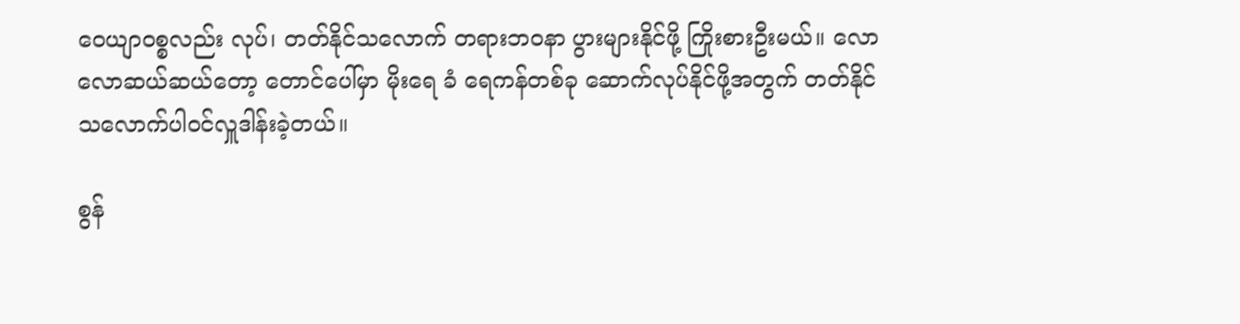ဝေယျာဝစ္စလည်း လုပ်၊ တတ်နိုင်သလောက် တရားဘဝနာ ပွားများနိုင်ဖို့ ကြိုးစားဦးမယ်။ လောလောဆယ်ဆယ်တော့ တောင်ပေါ်မှာ မိုးရေ ခံ ရေကန်တစ်ခု ဆောက်လုပ်နိုင်ဖို့အတွက် တတ်နိုင်သလောက်ပါဝင်လှူဒါန်းခဲ့တယ်။

စွန်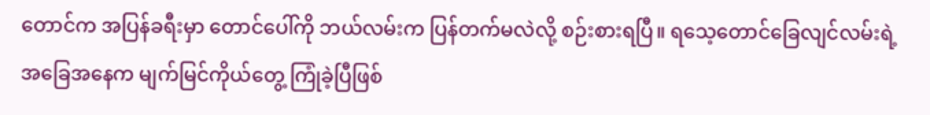တောင်က အပြန်ခရီးမှာ တောင်ပေါ်ကို ဘယ်လမ်းက ပြန်တက်မလဲလို့ စဉ်းစားရပြီ။ ရသေ့တောင်ခြေလျင်လမ်းရဲ့ အခြေအနေက မျက်မြင်ကိုယ်တွေ့ ကြုံခဲ့ပြီဖြစ်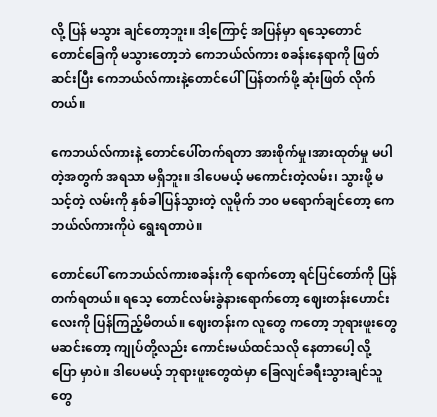လို့ ပြန် မသွား ချင်တော့ဘူး။ ဒါ့ကြောင့် အပြန်မှာ ရသေ့တောင် တောင်ခြေကို မသွားတော့ဘဲ ကေဘယ်လ်ကား စခန်းနေရာကို ဖြတ်ဆင်းပြီး ကေဘယ်လ်ကားနဲ့တောင်ပေါ်ပြန်တက်ဖို့ ဆုံးဖြတ် လိုက်တယ်။

ကေဘယ်လ်ကားနဲ့ တောင်ပေါ်တက်ရတာ အားစိုက်မှု၊အားထုတ်မှု မပါတဲ့အတွက် အရသာ မရှိဘူး။ ဒါပေမယ့် မကောင်းတဲ့လမ်း၊ သွားဖို့ မသင့်တဲ့ လမ်းကို နှစ်ခါပြန်သွားတဲ့ လူမိုက် ဘ၀ မရောက်ချင်တော့ ကေဘယ်လ်ကားကိုပဲ ရွေးရတာပဲ။

တောင်ပေါ် ကေဘယ်လ်ကားစခန်းကို ရောက်တော့ ရင်ပြင်တော်ကို ပြန်တက်ရတယ်။ ရသေ့ တောင်လမ်းခွဲနားရောက်တော့ ဈေးတန်းဟောင်းလေးကို ပြန်ကြည့်မိတယ်။ ဈေးတန်းက လူတွေ ကတော့ ဘုရားဖူးတွေ မဆင်းတော့ ကျုပ်တို့လည်း ကောင်းမယ်ထင်သလို နေတာပေါ့ လို့ ပြော မှာပဲ။ ဒါပေမယ့် ဘုရားဖူးတွေထဲမှာ ခြေလျင်ခရီးသွားချင်သူတွေ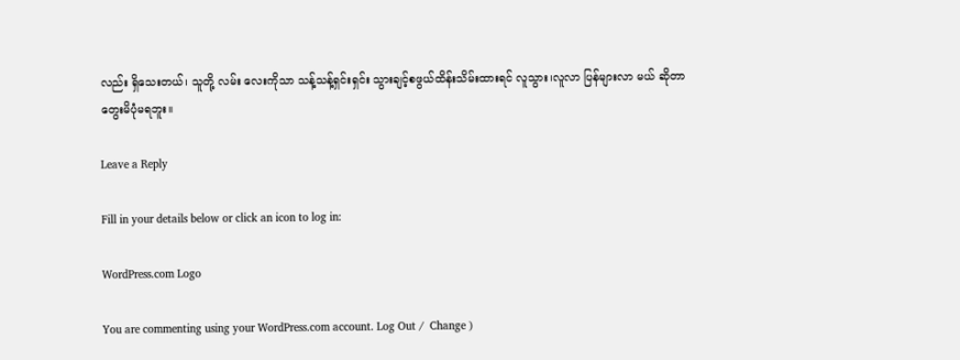လည်း ရှိသေးတယ်၊ သူတို့ လမ်း လေးကိုသာ သန့်သန့်ရှင်းရှင်း သွားချင့်စဖွယ်ထိန်းသိမ်းထားရင် လူသွား၊လူလာ ပြန်များလာ မယ် ဆိုတာတွေးမိပုံမရဘူး။

Leave a Reply

Fill in your details below or click an icon to log in:

WordPress.com Logo

You are commenting using your WordPress.com account. Log Out /  Change )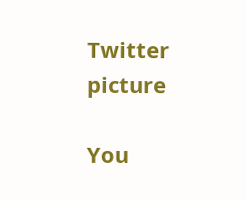Twitter picture

You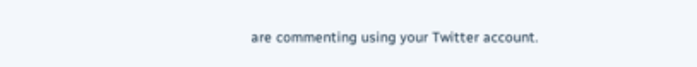are commenting using your Twitter account.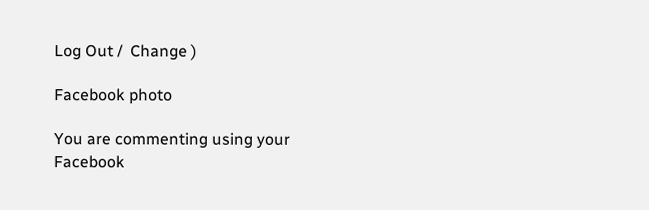Log Out /  Change )

Facebook photo

You are commenting using your Facebook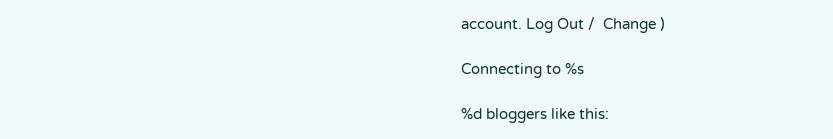account. Log Out /  Change )

Connecting to %s

%d bloggers like this: